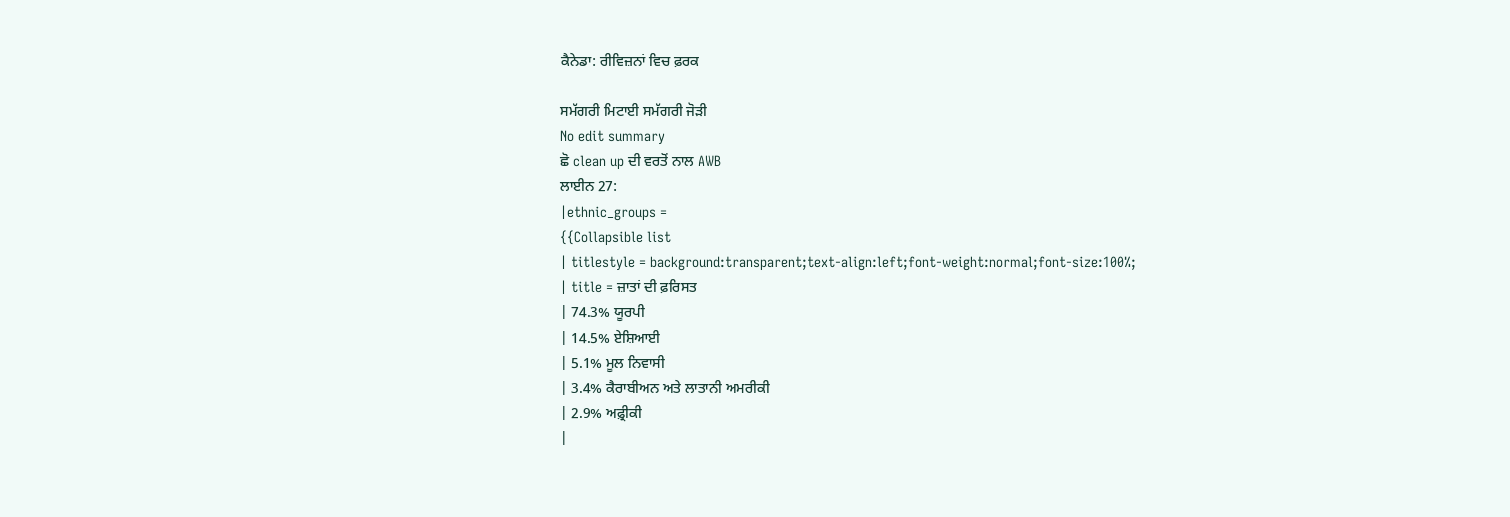ਕੈਨੇਡਾ: ਰੀਵਿਜ਼ਨਾਂ ਵਿਚ ਫ਼ਰਕ

ਸਮੱਗਰੀ ਮਿਟਾਈ ਸਮੱਗਰੀ ਜੋੜੀ
No edit summary
ਛੋ clean up ਦੀ ਵਰਤੋਂ ਨਾਲ AWB
ਲਾਈਨ 27:
|ethnic_groups =
{{Collapsible list
| titlestyle = background:transparent;text-align:left;font-weight:normal;font-size:100%;
| title = ਜ਼ਾਤਾਂ ਦੀ ਫ਼ਰਿਸਤ
| 74.3% ਯੂਰਪੀ
| 14.5% ਏਸ਼ਿਆਈ
| 5.1% ਮੂਲ ਨਿਵਾਸੀ
| 3.4% ਕੈਰਾਬੀਅਨ ਅਤੇ ਲਾਤਾਨੀ ਅਮਰੀਕੀ
| 2.9% ਅਫ਼੍ਰੀਕੀ
|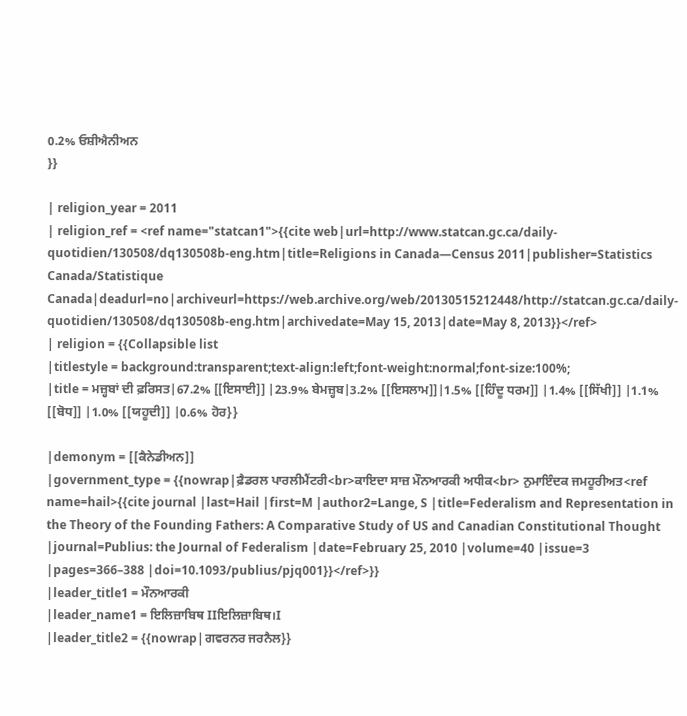0.2% ਓਸ਼ੀਐਨੀਅਨ
}}

| religion_year = 2011
| religion_ref = <ref name="statcan1">{{cite web|url=http://www.statcan.gc.ca/daily-quotidien/130508/dq130508b-eng.htm|title=Religions in Canada—Census 2011|publisher=Statistics Canada/Statistique Canada|deadurl=no|archiveurl=https://web.archive.org/web/20130515212448/http://statcan.gc.ca/daily-quotidien/130508/dq130508b-eng.htm|archivedate=May 15, 2013|date=May 8, 2013}}</ref>
| religion = {{Collapsible list
|titlestyle = background:transparent;text-align:left;font-weight:normal;font-size:100%;
|title = ਮਜ਼੍ਹਬਾਂ ਦੀ ਫ਼ਰਿਸਤ|67.2% [[ਇਸਾਈ]] |23.9% ਬੇਮਜ਼੍ਹਬ|3.2% [[ਇਸਲਾਮ]]|1.5% [[ਹਿੰਦੂ ਧਰਮ]] |1.4% [[ਸਿੱਖੀ]] |1.1% [[ਬੋਧ]] |1.0% [[ਯਹੂਦੀ]] |0.6% ਹੋਰ}}

|demonym = [[ਕੈਨੇਡੀਅਨ]]
|government_type = {{nowrap|ਫ਼ੈਡਰਲ ਪਾਰਲੀਮੈਂਟਰੀ<br>ਕਾਇਦਾ ਸਾਜ਼ ਮੌਨਆਰਕੀ ਅਧੀਕ<br> ਨੁਮਾਇੰਦਕ ਜਮਹੂਰੀਅਤ<ref name=hail>{{cite journal |last=Hail |first=M |author2=Lange, S |title=Federalism and Representation in the Theory of the Founding Fathers: A Comparative Study of US and Canadian Constitutional Thought |journal=Publius: the Journal of Federalism |date=February 25, 2010 |volume=40 |issue=3 |pages=366–388 |doi=10.1093/publius/pjq001}}</ref>}}
|leader_title1 = ਮੌਨਆਰਕੀ
|leader_name1 = ਇਲਿਜ਼ਾਬਿਥ IIਇਲਿਜ਼ਾਬਿਥ।I
|leader_title2 = {{nowrap|ਗਵਰਨਰ ਜਰਨੈਲ}}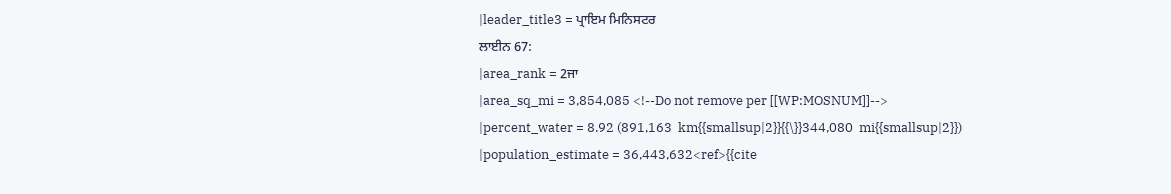|leader_title3 = ਪ੍ਰਾਇਮ ਮਿਨਿਸਟਰ
ਲਾਈਨ 67:
|area_rank = 2ਜਾ
|area_sq_mi = 3,854,085 <!--Do not remove per [[WP:MOSNUM]]-->
|percent_water = 8.92 (891,163  km{{smallsup|2}}{{\}}344,080  mi{{smallsup|2}})
|population_estimate = 36,443,632<ref>{{cite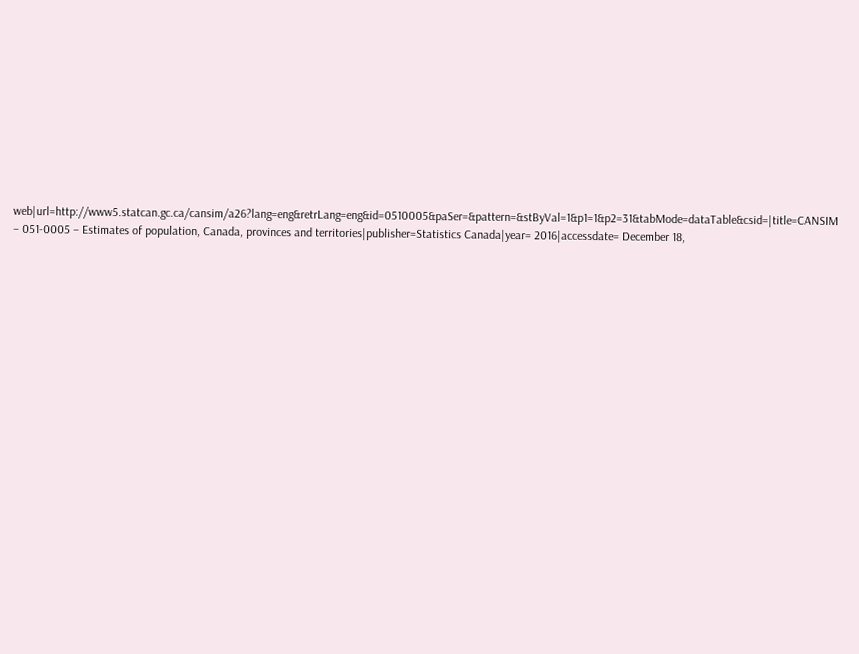web|url=http://www5.statcan.gc.ca/cansim/a26?lang=eng&retrLang=eng&id=0510005&paSer=&pattern=&stByVal=1&p1=1&p2=31&tabMode=dataTable&csid=|title=CANSIM – 051-0005 – Estimates of population, Canada, provinces and territories|publisher=Statistics Canada|year= 2016|accessdate= December 18,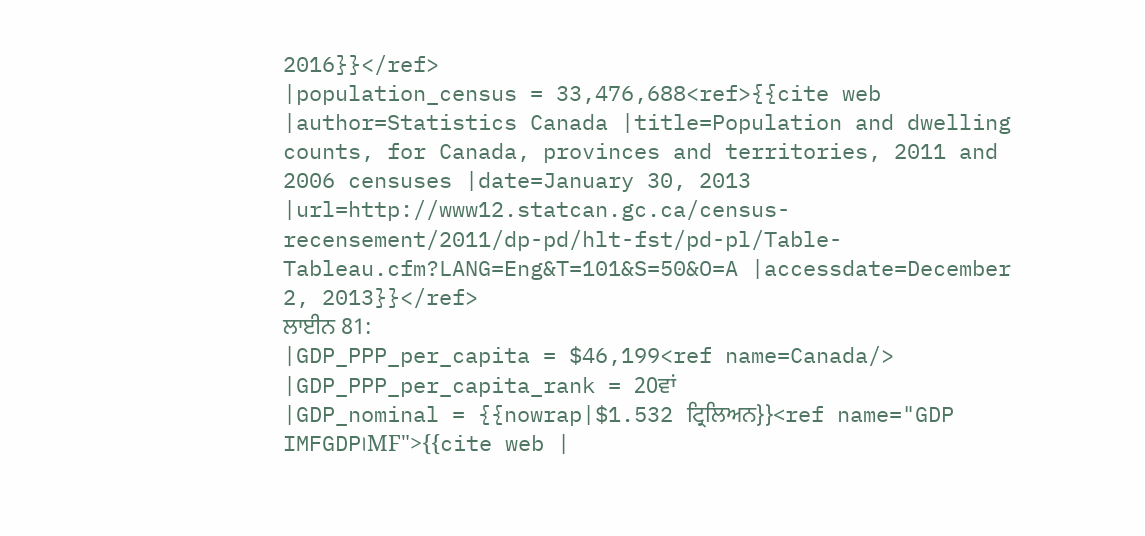2016}}</ref>
|population_census = 33,476,688<ref>{{cite web |author=Statistics Canada |title=Population and dwelling counts, for Canada, provinces and territories, 2011 and 2006 censuses |date=January 30, 2013 |url=http://www12.statcan.gc.ca/census-recensement/2011/dp-pd/hlt-fst/pd-pl/Table-Tableau.cfm?LANG=Eng&T=101&S=50&O=A |accessdate=December 2, 2013}}</ref>
ਲਾਈਨ 81:
|GDP_PPP_per_capita = $46,199<ref name=Canada/>
|GDP_PPP_per_capita_rank = 20ਵਾਂ
|GDP_nominal = {{nowrap|$1.532 ਟ੍ਰਿਲਿਅਨ}}<ref name="GDP IMFGDP।MF">{{cite web |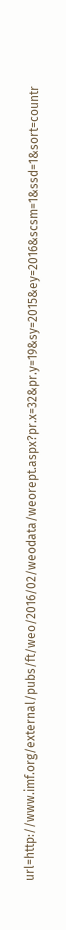url=http://www.imf.org/external/pubs/ft/weo/2016/02/weodata/weorept.aspx?pr.x=32&pr.y=19&sy=2015&ey=2016&scsm=1&ssd=1&sort=countr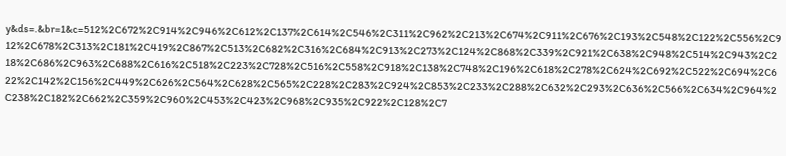y&ds=.&br=1&c=512%2C672%2C914%2C946%2C612%2C137%2C614%2C546%2C311%2C962%2C213%2C674%2C911%2C676%2C193%2C548%2C122%2C556%2C912%2C678%2C313%2C181%2C419%2C867%2C513%2C682%2C316%2C684%2C913%2C273%2C124%2C868%2C339%2C921%2C638%2C948%2C514%2C943%2C218%2C686%2C963%2C688%2C616%2C518%2C223%2C728%2C516%2C558%2C918%2C138%2C748%2C196%2C618%2C278%2C624%2C692%2C522%2C694%2C622%2C142%2C156%2C449%2C626%2C564%2C628%2C565%2C228%2C283%2C924%2C853%2C233%2C288%2C632%2C293%2C636%2C566%2C634%2C964%2C238%2C182%2C662%2C359%2C960%2C453%2C423%2C968%2C935%2C922%2C128%2C7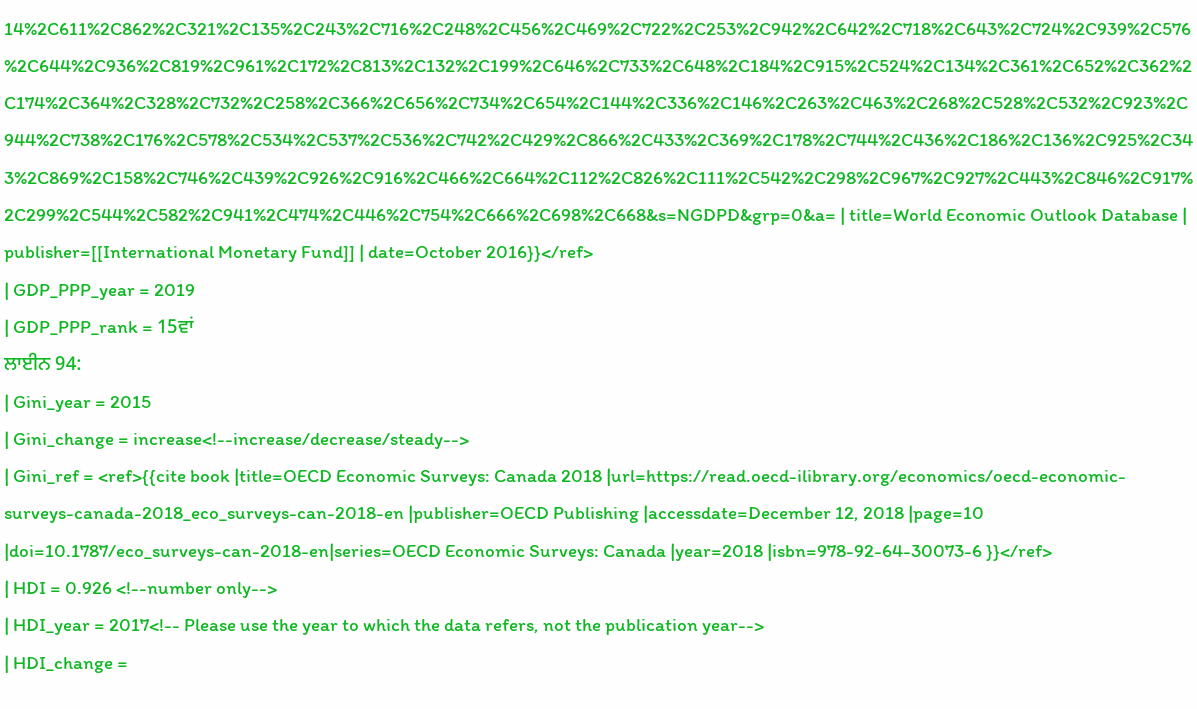14%2C611%2C862%2C321%2C135%2C243%2C716%2C248%2C456%2C469%2C722%2C253%2C942%2C642%2C718%2C643%2C724%2C939%2C576%2C644%2C936%2C819%2C961%2C172%2C813%2C132%2C199%2C646%2C733%2C648%2C184%2C915%2C524%2C134%2C361%2C652%2C362%2C174%2C364%2C328%2C732%2C258%2C366%2C656%2C734%2C654%2C144%2C336%2C146%2C263%2C463%2C268%2C528%2C532%2C923%2C944%2C738%2C176%2C578%2C534%2C537%2C536%2C742%2C429%2C866%2C433%2C369%2C178%2C744%2C436%2C186%2C136%2C925%2C343%2C869%2C158%2C746%2C439%2C926%2C916%2C466%2C664%2C112%2C826%2C111%2C542%2C298%2C967%2C927%2C443%2C846%2C917%2C299%2C544%2C582%2C941%2C474%2C446%2C754%2C666%2C698%2C668&s=NGDPD&grp=0&a= | title=World Economic Outlook Database | publisher=[[International Monetary Fund]] | date=October 2016}}</ref>
| GDP_PPP_year = 2019
| GDP_PPP_rank = 15ਵਾਂ
ਲਾਈਨ 94:
| Gini_year = 2015
| Gini_change = increase<!--increase/decrease/steady-->
| Gini_ref = <ref>{{cite book |title=OECD Economic Surveys: Canada 2018 |url=https://read.oecd-ilibrary.org/economics/oecd-economic-surveys-canada-2018_eco_surveys-can-2018-en |publisher=OECD Publishing |accessdate=December 12, 2018 |page=10 |doi=10.1787/eco_surveys-can-2018-en|series=OECD Economic Surveys: Canada |year=2018 |isbn=978-92-64-30073-6 }}</ref>
| HDI = 0.926 <!--number only-->
| HDI_year = 2017<!-- Please use the year to which the data refers, not the publication year-->
| HDI_change =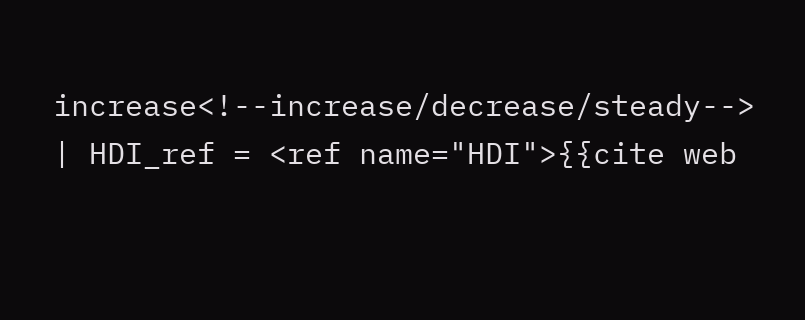increase<!--increase/decrease/steady-->
| HDI_ref = <ref name="HDI">{{cite web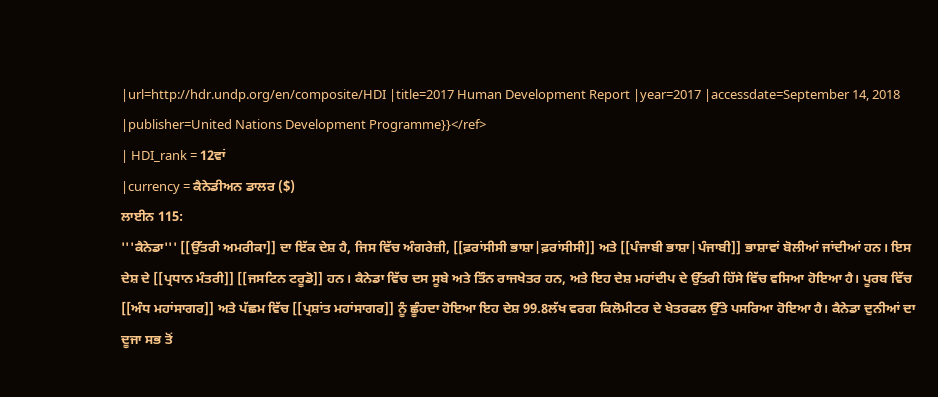|url=http://hdr.undp.org/en/composite/HDI |title=2017 Human Development Report |year=2017 |accessdate=September 14, 2018 |publisher=United Nations Development Programme}}</ref>
| HDI_rank = 12ਵਾਂ
|currency = ਕੈਨੇਡੀਅਨ ਡਾਲਰ ($)
ਲਾਈਨ 115:
'''ਕੈਨੇਡਾ''' [[ਉੱਤਰੀ ਅਮਰੀਕਾ]] ਦਾ ਇੱਕ ਦੇਸ਼ ਹੈ, ਜਿਸ ਵਿੱਚ ਅੰਗਰੇਜ਼ੀ, [[ਫ਼ਰਾਂਸੀਸੀ ਭਾਸ਼ਾ|ਫ਼ਰਾਂਸੀਸੀ]] ਅਤੇ [[ਪੰਜਾਬੀ ਭਾਸ਼ਾ|ਪੰਜਾਬੀ]] ਭਾਸ਼ਾਵਾਂ ਬੋਲੀਆਂ ਜਾਂਦੀਆਂ ਹਨ। ਇਸ ਦੇਸ਼ ਦੇ [[ਪ੍ਰਧਾਨ ਮੰਤਰੀ]] [[ਜਸਟਿਨ ਟਰੂਡੋ]] ਹਨ। ਕੈਨੇਡਾ ਵਿੱਚ ਦਸ ਸੂਬੇ ਅਤੇ ਤਿੰਨ ਰਾਜਖੇਤਰ ਹਨ, ਅਤੇ ਇਹ ਦੇਸ਼ ਮਹਾਂਦੀਪ ਦੇ ਉੱਤਰੀ ਹਿੱਸੇ ਵਿੱਚ ਵਸਿਆ ਹੋਇਆ ਹੈ। ਪੂਰਬ ਵਿੱਚ [[ਅੰਧ ਮਹਾਂਸਾਗਰ]] ਅਤੇ ਪੱਛਮ ਵਿੱਚ [[ਪ੍ਰਸ਼ਾਂਤ ਮਹਾਂਸਾਗਰ]] ਨੂੰ ਛੂੰਹਦਾ ਹੋਇਆ ਇਹ ਦੇਸ਼ 99.8ਲੱਖ ਵਰਗ ਕਿਲੋਮੀਟਰ ਦੇ ਖੇਤਰਫਲ ਉੱਤੇ ਪਸਰਿਆ ਹੋਇਆ ਹੈ। ਕੈਨੇਡਾ ਦੁਨੀਆਂ ਦਾ ਦੂਜਾ ਸਭ ਤੋਂ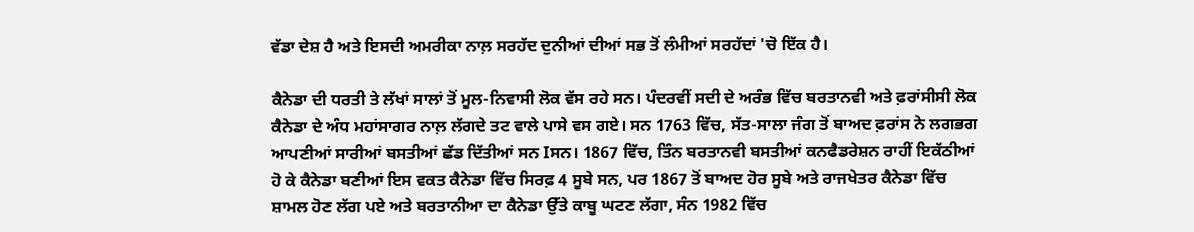ਵੱਡਾ ਦੇਸ਼ ਹੈ ਅਤੇ ਇਸਦੀ ਅਮਰੀਕਾ ਨਾਲ਼ ਸਰਹੱਦ ਦੁਨੀਆਂ ਦੀਆਂ ਸਭ ਤੋਂ ਲੰਮੀਆਂ ਸਰਹੱਦਾਂ 'ਚੋ ਇੱਕ ਹੈ।

ਕੈਨੇਡਾ ਦੀ ਧਰਤੀ ਤੇ ਲੱਖਾਂ ਸਾਲਾਂ ਤੋਂ ਮੂਲ-ਨਿਵਾਸੀ ਲੋਕ ਵੱਸ ਰਹੇ ਸਨ। ਪੰਦਰਵੀਂ ਸਦੀ ਦੇ ਅਰੰਭ ਵਿੱਚ ਬਰਤਾਨਵੀ ਅਤੇ ਫ਼ਰਾਂਸੀਸੀ ਲੋਕ ਕੈਨੇਡਾ ਦੇ ਅੰਧ ਮਹਾਂਸਾਗਰ ਨਾਲ਼ ਲੱਗਦੇ ਤਟ ਵਾਲੇ ਪਾਸੇ ਵਸ ਗਏ। ਸਨ 1763 ਵਿੱਚ, ਸੱਤ-ਸਾਲਾ ਜੰਗ ਤੋਂ ਬਾਅਦ ਫ਼ਰਾਂਸ ਨੇ ਲਗਭਗ ਆਪਣੀਆਂ ਸਾਰੀਆਂ ਬਸਤੀਆਂ ਛੱਡ ਦਿੱਤੀਆਂ ਸਨ Iਸਨ। 1867 ਵਿੱਚ, ਤਿੰਨ ਬਰਤਾਨਵੀ ਬਸਤੀਆਂ ਕਨਫੈਡਰੇਸ਼ਨ ਰਾਹੀਂ ਇਕੱਠੀਆਂ ਹੋ ਕੇ ਕੈਨੇਡਾ ਬਣੀਆਂ ਇਸ ਵਕਤ ਕੈਨੇਡਾ ਵਿੱਚ ਸਿਰਫ਼ 4 ਸੂਬੇ ਸਨ, ਪਰ 1867 ਤੋਂ ਬਾਅਦ ਹੋਰ ਸੂਬੇ ਅਤੇ ਰਾਜਖੇਤਰ ਕੈਨੇਡਾ ਵਿੱਚ ਸ਼ਾਮਲ ਹੋਣ ਲੱਗ ਪਏ ਅਤੇ ਬਰਤਾਨੀਆ ਦਾ ਕੈਨੇਡਾ ਉੱਤੇ ਕਾਬੂ ਘਟਣ ਲੱਗਾ, ਸੰਨ 1982 ਵਿੱਚ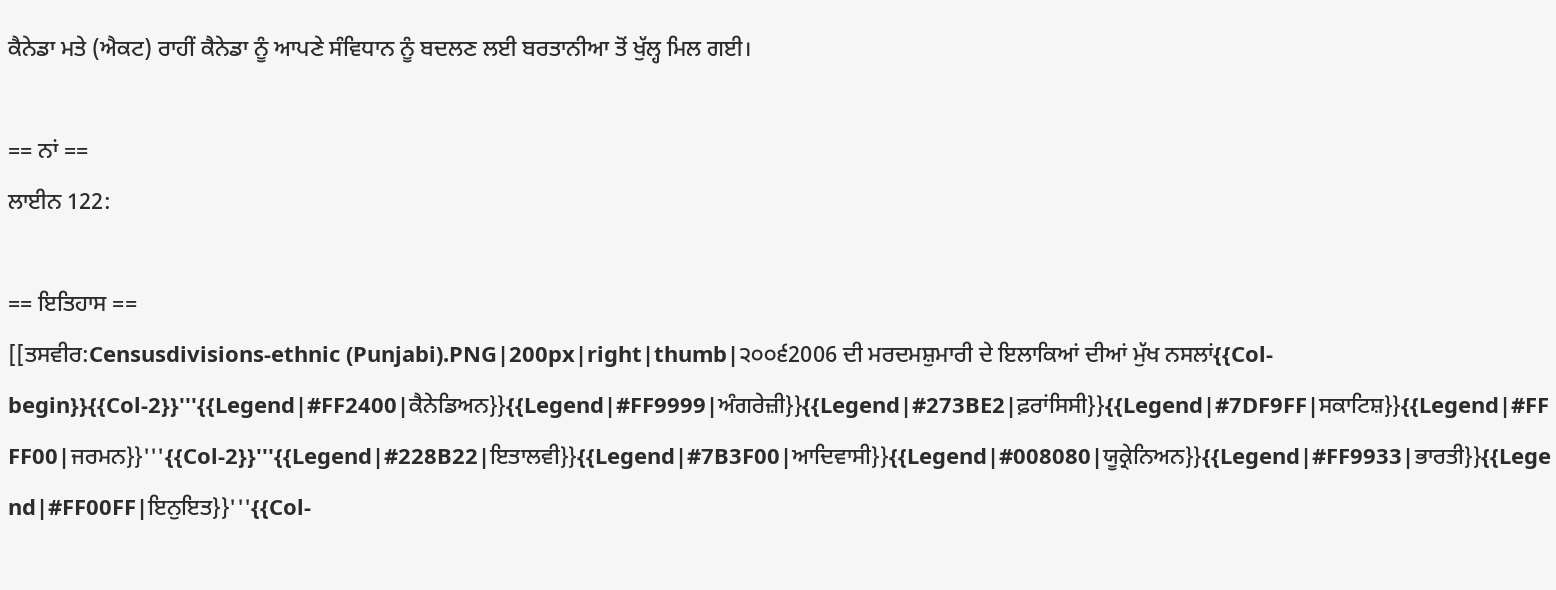ਕੈਨੇਡਾ ਮਤੇ (ਐਕਟ) ਰਾਹੀਂ ਕੈਨੇਡਾ ਨੂੰ ਆਪਣੇ ਸੰਵਿਧਾਨ ਨੂੰ ਬਦਲਣ ਲਈ ਬਰਤਾਨੀਆ ਤੋਂ ਖੁੱਲ੍ਹ ਮਿਲ ਗਈ।

== ਨਾਂ ==
ਲਾਈਨ 122:

== ਇਤਿਹਾਸ ==
[[ਤਸਵੀਰ:Censusdivisions-ethnic (Punjabi).PNG|200px|right|thumb|੨੦੦੬2006 ਦੀ ਮਰਦਮਸ਼ੁਮਾਰੀ ਦੇ ਇਲਾਕਿਆਂ ਦੀਆਂ ਮੁੱਖ ਨਸਲਾਂ{{Col-begin}}{{Col-2}}'''{{Legend|#FF2400|ਕੈਨੇਡਿਅਨ}}{{Legend|#FF9999|ਅੰਗਰੇਜ਼ੀ}}{{Legend|#273BE2|ਫ਼ਰਾਂਸਿਸੀ}}{{Legend|#7DF9FF|ਸਕਾਟਿਸ਼}}{{Legend|#FFFF00|ਜਰਮਨ}}'''{{Col-2}}'''{{Legend|#228B22|ਇਤਾਲਵੀ}}{{Legend|#7B3F00|ਆਦਿਵਾਸੀ}}{{Legend|#008080|ਯੂਕ੍ਰੇਨਿਅਨ}}{{Legend|#FF9933|ਭਾਰਤੀ}}{{Legend|#FF00FF|ਇਨੁਇਤ}}'''{{Col-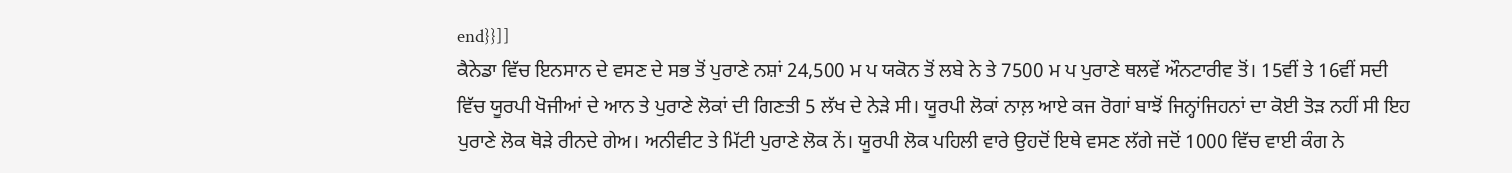end}}]]
ਕੈਨੇਡਾ ਵਿੱਚ ਇਨਸਾਨ ਦੇ ਵਸਣ ਦੇ ਸਭ ਤੋਂ ਪੁਰਾਣੇ ਨਸ਼ਾਂ 24,500 ਮ ਪ ਯਕੋਨ ਤੋਂ ਲਬੇ ਨੇ ਤੇ 7500 ਮ ਪ ਪੁਰਾਣੇ ਥਲਵੇਂ ਔਨਟਾਰੀਵ ਤੋਂ। 15ਵੀਂ ਤੇ 16ਵੀਂ ਸਦੀ ਵਿੱਚ ਯੂਰਪੀ ਖੋਜੀਆਂ ਦੇ ਆਨ ਤੇ ਪੁਰਾਣੇ ਲੋਕਾਂ ਦੀ ਗਿਣਤੀ 5 ਲੱਖ ਦੇ ਨੇੜੇ ਸੀ। ਯੂਰਪੀ ਲੋਕਾਂ ਨਾਲ਼ ਆਏ ਕਜ ਰੋਗਾਂ ਬਾਝੋਂ ਜਿਨ੍ਹਾਂਜਿਹਨਾਂ ਦਾ ਕੋਈ ਤੋੜ ਨਹੀਂ ਸੀ ਇਹ ਪੁਰਾਣੇ ਲੋਕ ਥੋੜੇ ਰੀਨਦੇ ਗੇਅ। ਅਨੀਵੀਟ ਤੇ ਮਿੱਟੀ ਪੁਰਾਣੇ ਲੋਕ ਨੇਂ। ਯੂਰਪੀ ਲੋਕ ਪਹਿਲੀ ਵਾਰੇ ਉਹਦੋਂ ਇਥੇ ਵਸਣ ਲੱਗੇ ਜਦੋਂ 1000 ਵਿੱਚ ਵਾਈ ਕੰਗ ਨੇ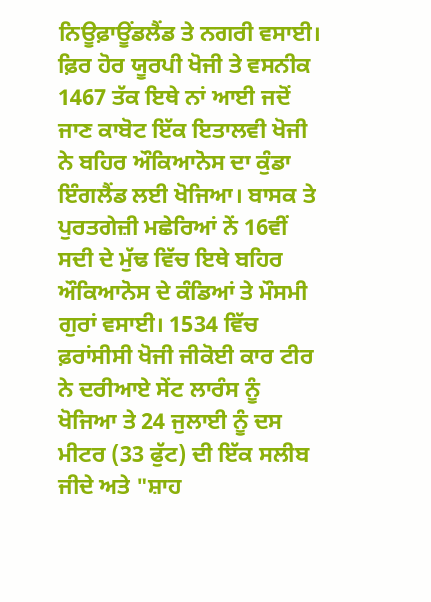ਨਿਊਫ਼ਾਊਂਡਲੈਂਡ ਤੇ ਨਗਰੀ ਵਸਾਈ। ਫ਼ਿਰ ਹੋਰ ਯੂਰਪੀ ਖੋਜੀ ਤੇ ਵਸਨੀਕ 1467 ਤੱਕ ਇਥੇ ਨਾਂ ਆਈ ਜਦੋਂ ਜਾਣ ਕਾਬੋਟ ਇੱਕ ਇਤਾਲਵੀ ਖੋਜੀ ਨੇ ਬਹਿਰ ਔਕਿਆਨੋਸ ਦਾ ਕੁੰਡਾ ਇੰਗਲੈਂਡ ਲਈ ਖੋਜਿਆ। ਬਾਸਕ ਤੇ ਪੁਰਤਗੇਜ਼ੀ ਮਛੇਰਿਆਂ ਨੇਂ 16ਵੀਂ ਸਦੀ ਦੇ ਮੁੱਢ ਵਿੱਚ ਇਥੇ ਬਹਿਰ ਔਕਿਆਨੋਸ ਦੇ ਕੰਡਿਆਂ ਤੇ ਮੌਸਮੀ ਗੁਰਾਂ ਵਸਾਈ। 1534 ਵਿੱਚ ਫ਼ਰਾਂਸੀਸੀ ਖੋਜੀ ਜੀਕੋਈ ਕਾਰ ਟੀਰ ਨੇ ਦਰੀਆਏ ਸੇਂਟ ਲਾਰੰਸ ਨੂੰ ਖੋਜਿਆ ਤੇ 24 ਜੁਲਾਈ ਨੂੰ ਦਸ ਮੀਟਰ (33 ਫੁੱਟ) ਦੀ ਇੱਕ ਸਲੀਬ ਜੀਦੇ ਅਤੇ "ਸ਼ਾਹ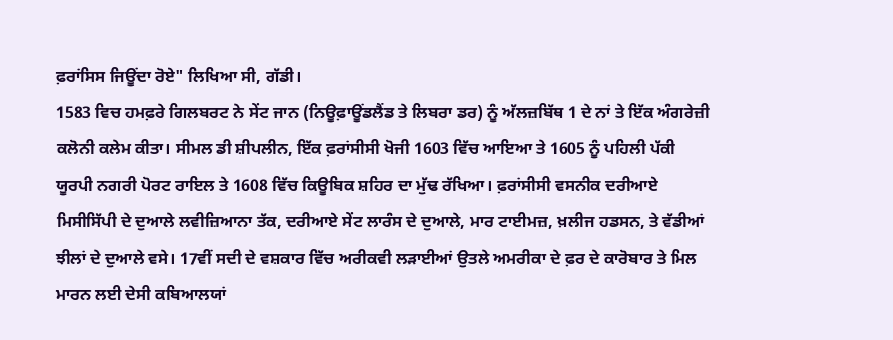ਫ਼ਰਾਂਸਿਸ ਜਿਊਂਦਾ ਰੋਏ" ਲਿਖਿਆ ਸੀ, ਗੱਡੀ।
1583 ਵਿਚ ਹਮਫ਼ਰੇ ਗਿਲਬਰਟ ਨੇ ਸੇਂਟ ਜਾਨ (ਨਿਊਫ਼ਾਊਂਡਲੈਂਡ ਤੇ ਲਿਬਰਾ ਡਰ) ਨੂੰ ਅੱਲਜ਼ਬਿੱਥ 1 ਦੇ ਨਾਂ ਤੇ ਇੱਕ ਅੰਗਰੇਜ਼ੀ ਕਲੋਨੀ ਕਲੇਮ ਕੀਤਾ। ਸੀਮਲ ਡੀ ਸ਼ੀਪਲੀਨ, ਇੱਕ ਫ਼ਰਾਂਸੀਸੀ ਖੋਜੀ 1603 ਵਿੱਚ ਆਇਆ ਤੇ 1605 ਨੂੰ ਪਹਿਲੀ ਪੱਕੀ ਯੂਰਪੀ ਨਗਰੀ ਪੋਰਟ ਰਾਇਲ ਤੇ 1608 ਵਿੱਚ ਕਿਊਬਿਕ ਸ਼ਹਿਰ ਦਾ ਮੁੱਢ ਰੱਖਿਆ। ਫ਼ਰਾਂਸੀਸੀ ਵਸਨੀਕ ਦਰੀਆਏ ਮਿਸੀਸਿੱਪੀ ਦੇ ਦੁਆਲੇ ਲਵੀਜ਼ਿਆਨਾ ਤੱਕ, ਦਰੀਆਏ ਸੇਂਟ ਲਾਰੰਸ ਦੇ ਦੁਆਲੇ, ਮਾਰ ਟਾਈਮਜ਼, ਖ਼ਲੀਜ ਹਡਸਨ, ਤੇ ਵੱਡੀਆਂ ਝੀਲਾਂ ਦੇ ਦੁਆਲੇ ਵਸੇ। 17ਵੀਂ ਸਦੀ ਦੇ ਵਸ਼ਕਾਰ ਵਿੱਚ ਅਰੀਕਵੀ ਲੜਾਈਆਂ ਉਤਲੇ ਅਮਰੀਕਾ ਦੇ ਫ਼ਰ ਦੇ ਕਾਰੋਬਾਰ ਤੇ ਮਿਲ ਮਾਰਨ ਲਈ ਦੇਸੀ ਕਬਿਆਲਯਾਂ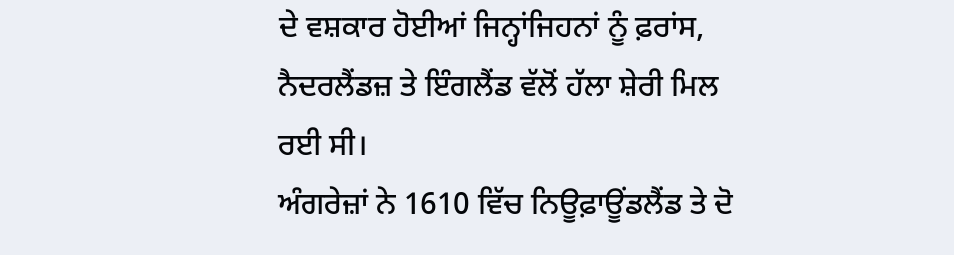ਦੇ ਵਸ਼ਕਾਰ ਹੋਈਆਂ ਜਿਨ੍ਹਾਂਜਿਹਨਾਂ ਨੂੰ ਫ਼ਰਾਂਸ, ਨੈਦਰਲੈਂਡਜ਼ ਤੇ ਇੰਗਲੈਂਡ ਵੱਲੋਂ ਹੱਲਾ ਸ਼ੇਰੀ ਮਿਲ ਰਈ ਸੀ।
ਅੰਗਰੇਜ਼ਾਂ ਨੇ 1610 ਵਿੱਚ ਨਿਊਫ਼ਾਊਂਡਲੈਂਡ ਤੇ ਦੋ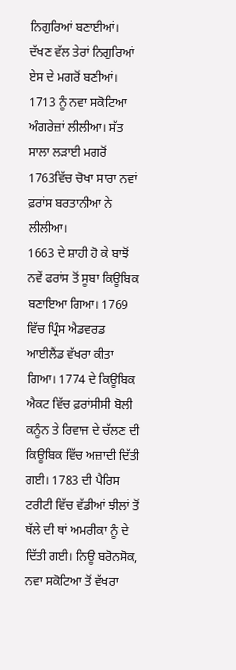ਨਿਗੁਰਿਆਂ ਬਣਾਈਆਂ। ਦੱਖਣ ਵੱਲ ਤੇਰਾਂ ਨਿਗੁਰਿਆਂ ਏਸ ਦੇ ਮਗਰੋਂ ਬਣੀਆਂ। 1713 ਨੂੰ ਨਵਾ ਸਕੋਟਿਆ ਅੰਗਰੇਜ਼ਾਂ ਲੀਲੀਆ। ਸੱਤ ਸਾਲਾ ਲੜਾਈ ਮਗਰੋਂ 1763ਵਿੱਚ ਚੋਖਾ ਸਾਰਾ ਨਵਾਂ ਫ਼ਰਾਂਸ ਬਰਤਾਨੀਆ ਨੇ ਲੀਲੀਆ।
1663 ਦੇ ਸ਼ਾਹੀ ਹੋ ਕੇ ਬਾਝੋਂ ਨਵੇਂ ਫਰਾਂਸ ਤੋਂ ਸੂਬਾ ਕਿਊਬਿਕ ਬਣਾਇਆ ਗਿਆ। 1769 ਵਿੱਚ ਪ੍ਰਿੰਸ ਐਡਵਰਡ ਆਈਲੈਂਡ ਵੱਖਰਾ ਕੀਤਾ ਗਿਆ। 1774 ਦੇ ਕਿਊਬਿਕ ਐਕਟ ਵਿੱਚ ਫ਼ਰਾਂਸੀਸੀ ਬੋਲੀ ਕਨੂੰਨ ਤੇ ਰਿਵਾਜ ਦੇ ਚੱਲਣ ਦੀ ਕਿਊਬਿਕ ਵਿੱਚ ਅਜ਼ਾਦੀ ਦਿੱਤੀ ਗਈ। 1783 ਦੀ ਪੈਰਿਸ ਟਰੀਟੀ ਵਿੱਚ ਵੱਡੀਆਂ ਝੀਲਾਂ ਤੋਂ ਥੱਲੇ ਦੀ ਥਾਂ ਅਮਰੀਕਾ ਨੂੰ ਦੇ ਦਿੱਤੀ ਗਈ। ਨਿਊ ਬਰੋਨਸੋਕ, ਨਵਾ ਸਕੋਟਿਆ ਤੋਂ ਵੱਖਰਾ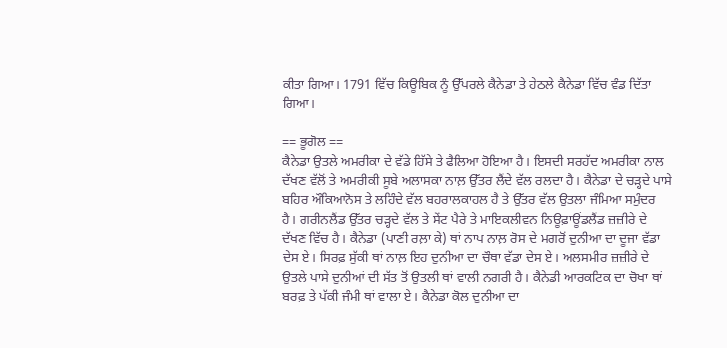ਕੀਤਾ ਗਿਆ। 1791 ਵਿੱਚ ਕਿਊਬਿਕ ਨੂੰ ਉੱਪਰਲੇ ਕੈਨੇਡਾ ਤੇ ਹੇਠਲੇ ਕੈਨੇਡਾ ਵਿੱਚ ਵੰਡ ਦਿੱਤਾ ਗਿਆ।

== ਭੂਗੋਲ ==
ਕੈਨੇਡਾ ਉਤਲੇ ਅਮਰੀਕਾ ਦੇ ਵੱਡੇ ਹਿੱਸੇ ਤੇ ਫੈਲਿਆ ਹੋਇਆ ਹੈ। ਇਸਦੀ ਸਰਹੱਦ ਅਮਰੀਕਾ ਨਾਲ ਦੱਖਣ ਵੱਲੋਂ ਤੇ ਅਮਰੀਕੀ ਸੂਬੇ ਅਲਾਸਕਾ ਨਾਲ਼ ਉੱਤਰ ਲੈਂਦੇ ਵੱਲ ਰਲਦਾ ਹੈ। ਕੈਨੇਡਾ ਦੇ ਚੜ੍ਹਦੇ ਪਾਸੇ ਬਹਿਰ ਔਕਿਆਨੋਸ ਤੇ ਲਹਿੰਦੇ ਵੱਲ ਬਹਰਾਲਕਾਹਲ ਹੈ ਤੇ ਉੱਤਰ ਵੱਲ ਉਤਲਾ ਜੰਮਿਆ ਸਮੁੰਦਰ ਹੈ। ਗਰੀਨਲੈਂਡ ਉੱਤਰ ਚੜ੍ਹਦੇ ਵੱਲ ਤੇ ਸੇਂਟ ਪੈਰੇ ਤੇ ਮਾਇਕਲੀਵਨ ਨਿਊਫ਼ਾਊਂਡਲੈਂਡ ਜ਼ਜ਼ੀਰੇ ਦੇ ਦੱਖਣ ਵਿੱਚ ਹੈ। ਕੈਨੇਡਾ (ਪਾਣੀ ਰਲ਼ਾ ਕੇ) ਥਾਂ ਨਾਪ ਨਾਲ਼ ਰੋਸ ਦੇ ਮਗਰੋਂ ਦੁਨੀਆ ਦਾ ਦੂਜਾ ਵੱਡਾ ਦੇਸ ਏ। ਸਿਰਫ਼ ਸੁੱਕੀ ਥਾਂ ਨਾਲ਼ ਇਹ ਦੁਨੀਆ ਦਾ ਚੌਥਾ ਵੱਡਾ ਦੇਸ ਏ। ਅਲਸਮੀਰ ਜ਼ਜ਼ੀਰੇ ਦੇ ਉਤਲੇ ਪਾਸੇ ਦੁਨੀਆਂ ਦੀ ਸੱਤ ਤੋਂ ਉਤਲੀ ਥਾਂ ਵਾਲੀ ਨਗਰੀ ਹੈ। ਕੈਨੇਡੀ ਆਰਕਟਿਕ ਦਾ ਚੋਖਾ ਥਾਂ ਬਰਫ਼ ਤੇ ਪੱਕੀ ਜੰਮੀ ਥਾਂ ਵਾਲਾ ਏ। ਕੈਨੇਡਾ ਕੋਲ ਦੁਨੀਆ ਦਾ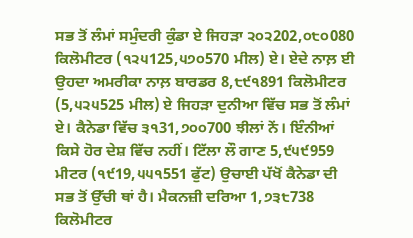ਸਭ ਤੋਂ ਲੰਮਾਂ ਸਮੁੰਦਰੀ ਕੁੰਡਾ ਏ ਜਿਹੜਾ ੨੦੨202,੦੮੦080 ਕਿਲੋਮੀਟਰ (੧੨੫125,੫੭੦570 ਮੀਲ) ਏ। ਏਦੇ ਨਾਲ਼ ਈ ਉਹਦਾ ਅਮਰੀਕਾ ਨਾਲ਼ ਬਾਰਡਰ 8,੮੯੧891 ਕਿਲੋਮੀਟਰ (5,੫੨੫525 ਮੀਲ) ਏ ਜਿਹੜਾ ਦੁਨੀਆ ਵਿੱਚ ਸਭ ਤੋਂ ਲੰਮਾਂ ਏ। ਕੈਨੇਡਾ ਵਿੱਚ ੩੧31,੭੦੦700 ਝੀਲਾਂ ਨੇਂ। ਇੰਨੀਆਂ ਕਿਸੇ ਹੋਰ ਦੇਸ਼ ਵਿੱਚ ਨਹੀਂ। ਟਿੱਲਾ ਲੌ ਗਾਣ 5,੯੫੯959 ਮੀਟਰ (੧੯19,੫੫੧551 ਫੁੱਟ) ਉਚਾਈ ਪੱਖੋਂ ਕੈਨੇਡਾ ਦੀ ਸਭ ਤੋਂ ਉੱਚੀ ਥਾਂ ਹੈ। ਮੈਕਨਜ਼ੀ ਦਰਿਆ 1,੭੩੮738 ਕਿਲੋਮੀਟਰ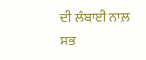ਦੀ ਲੰਬਾਈ ਨਾਲ਼ ਸਭ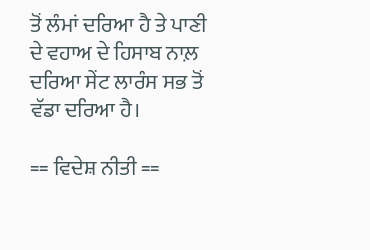ਤੋਂ ਲੰਮਾਂ ਦਰਿਆ ਹੈ ਤੇ ਪਾਣੀ ਦੇ ਵਹਾਅ ਦੇ ਹਿਸਾਬ ਨਾਲ਼ ਦਰਿਆ ਸੇਂਟ ਲਾਰੰਸ ਸਭ ਤੋਂ ਵੱਡਾ ਦਰਿਆ ਹੈ।

== ਵਿਦੇਸ਼ ਨੀਤੀ ==